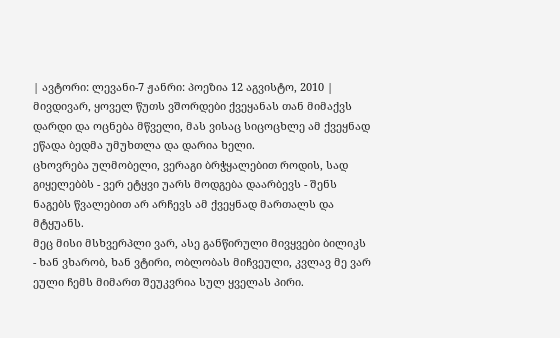| ავტორი: ლევანი-7 ჟანრი: პოეზია 12 აგვისტო, 2010 |
მივდივარ, ყოველ წუთს ვშორდები ქვეყანას თან მიმაქვს დარდი და ოცნება მწველი, მას ვისაც სიცოცხლე ამ ქვეყნად ეწადა ბედმა უმუხთლა და დარია ხელი.
ცხოვრება ულმობელი, ვერაგი ბრჭყალებით როდის, სად გიყელებბს - ვერ ეტყვი უარს მოდგება დაარბევს - შენს ნაგებს წვალებით არ არჩევს ამ ქვეყნად მართალს და მტყუანს.
მეც მისი მსხვერპლი ვარ, ასე განწირული მივყვები ბილიკს - ხან ვხარობ, ხან ვტირი, ობლობას მიჩვეული, კვლავ მე ვარ ეული ჩემს მიმართ შეუკვრია სულ ყველას პირი.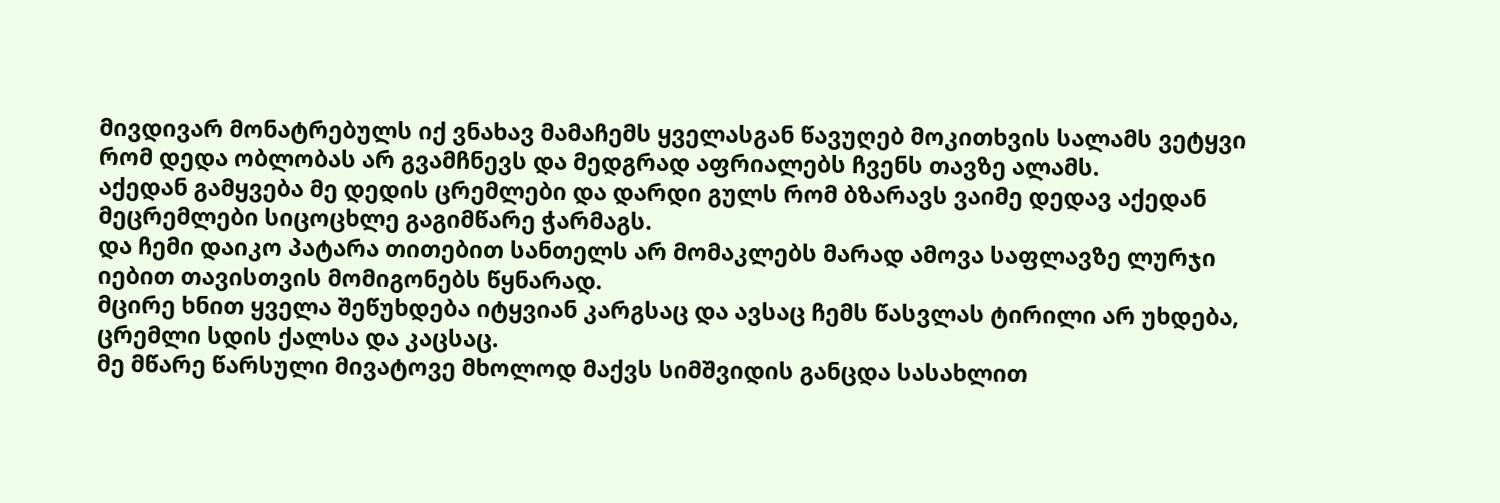მივდივარ მონატრებულს იქ ვნახავ მამაჩემს ყველასგან წავუღებ მოკითხვის სალამს ვეტყვი რომ დედა ობლობას არ გვამჩნევს და მედგრად აფრიალებს ჩვენს თავზე ალამს.
აქედან გამყვება მე დედის ცრემლები და დარდი გულს რომ ბზარავს ვაიმე დედავ აქედან მეცრემლები სიცოცხლე გაგიმწარე ჭარმაგს.
და ჩემი დაიკო პატარა თითებით სანთელს არ მომაკლებს მარად ამოვა საფლავზე ლურჯი იებით თავისთვის მომიგონებს წყნარად.
მცირე ხნით ყველა შეწუხდება იტყვიან კარგსაც და ავსაც ჩემს წასვლას ტირილი არ უხდება, ცრემლი სდის ქალსა და კაცსაც.
მე მწარე წარსული მივატოვე მხოლოდ მაქვს სიმშვიდის განცდა სასახლით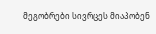მეგობრები სივრცეს მიაპობენ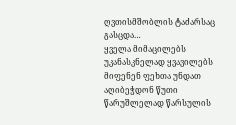ღვთისმშობლის ტაძარსაც გასცდა…
ყველა მიმაცილებს უკანასკნელად ყვავილებს მიფენენ ფეხთა უნდათ აღიბეჭდონ წუთი წარუშლელად წარსულის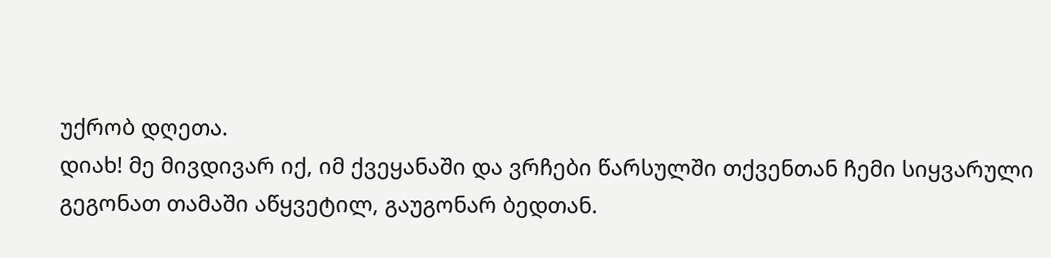უქრობ დღეთა.
დიახ! მე მივდივარ იქ, იმ ქვეყანაში და ვრჩები წარსულში თქვენთან ჩემი სიყვარული გეგონათ თამაში აწყვეტილ, გაუგონარ ბედთან.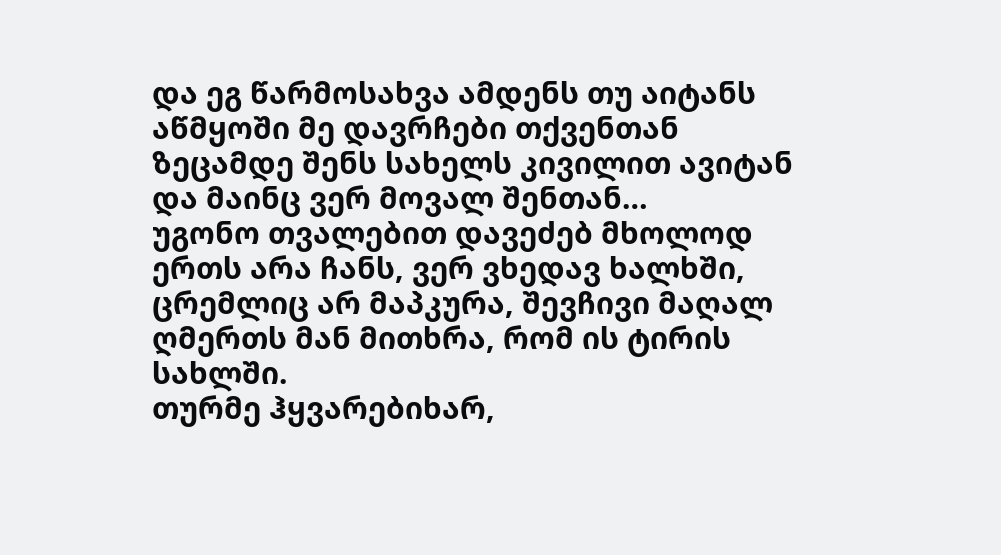და ეგ წარმოსახვა ამდენს თუ აიტანს აწმყოში მე დავრჩები თქვენთან ზეცამდე შენს სახელს კივილით ავიტან და მაინც ვერ მოვალ შენთან…
უგონო თვალებით დავეძებ მხოლოდ ერთს არა ჩანს, ვერ ვხედავ ხალხში, ცრემლიც არ მაპკურა, შევჩივი მაღალ ღმერთს მან მითხრა, რომ ის ტირის სახლში.
თურმე ჰყვარებიხარ,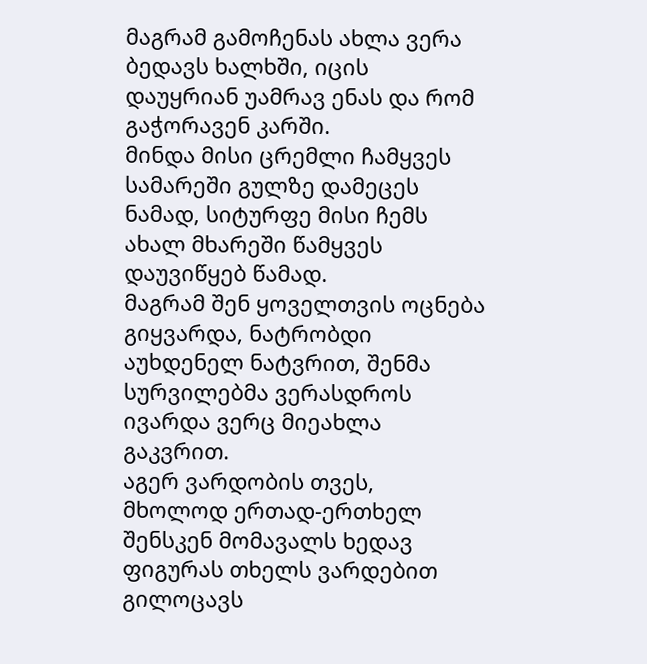მაგრამ გამოჩენას ახლა ვერა ბედავს ხალხში, იცის დაუყრიან უამრავ ენას და რომ გაჭორავენ კარში.
მინდა მისი ცრემლი ჩამყვეს სამარეში გულზე დამეცეს ნამად, სიტურფე მისი ჩემს ახალ მხარეში წამყვეს დაუვიწყებ წამად.
მაგრამ შენ ყოველთვის ოცნება გიყვარდა, ნატრობდი აუხდენელ ნატვრით, შენმა სურვილებმა ვერასდროს ივარდა ვერც მიეახლა გაკვრით.
აგერ ვარდობის თვეს, მხოლოდ ერთად-ერთხელ შენსკენ მომავალს ხედავ ფიგურას თხელს ვარდებით გილოცავს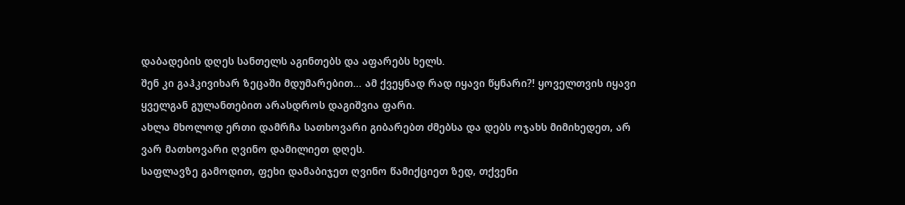დაბადების დღეს სანთელს აგინთებს და აფარებს ხელს.
შენ კი გაჰკივიხარ ზეცაში მდუმარებით… ამ ქვეყნად რად იყავი წყნარი?! ყოველთვის იყავი ყველგან გულანთებით არასდროს დაგიშვია ფარი.
ახლა მხოლოდ ერთი დამრჩა სათხოვარი გიბარებთ ძმებსა და დებს ოჯახს მიმიხედეთ, არ ვარ მათხოვარი ღვინო დამილიეთ დღეს.
საფლავზე გამოდით, ფეხი დამაბიჯეთ ღვინო წამიქციეთ ზედ, თქვენი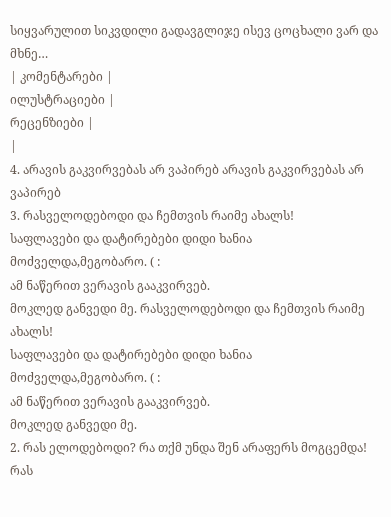სიყვარულით სიკვდილი გადავგლიჯე ისევ ცოცხალი ვარ და მხნე…
| კომენტარები |
ილუსტრაციები |
რეცენზიები |
|
4. არავის გაკვირვებას არ ვაპირებ არავის გაკვირვებას არ ვაპირებ
3. რასველოდებოდი და ჩემთვის რაიმე ახალს!
საფლავები და დატირებები დიდი ხანია მოძველდა,მეგობარო. ( :
ამ ნაწერით ვერავის გააკვირვებ.
მოკლედ განვედი მე. რასველოდებოდი და ჩემთვის რაიმე ახალს!
საფლავები და დატირებები დიდი ხანია მოძველდა,მეგობარო. ( :
ამ ნაწერით ვერავის გააკვირვებ.
მოკლედ განვედი მე.
2. რას ელოდებოდი? რა თქმ უნდა შენ არაფერს მოგცემდა! რას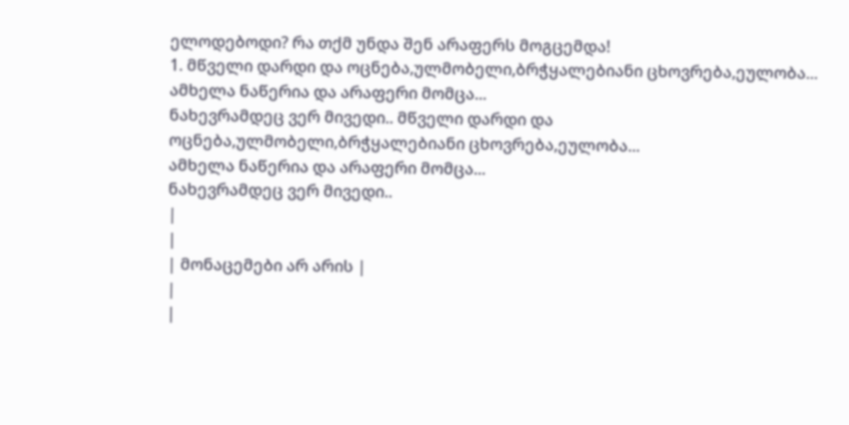ელოდებოდი? რა თქმ უნდა შენ არაფერს მოგცემდა!
1. მწველი დარდი და ოცნება,ულმობელი,ბრჭყალებიანი ცხოვრება,ეულობა...
ამხელა ნაწერია და არაფერი მომცა...
ნახევრამდეც ვერ მივედი.. მწველი დარდი და ოცნება,ულმობელი,ბრჭყალებიანი ცხოვრება,ეულობა...
ამხელა ნაწერია და არაფერი მომცა...
ნახევრამდეც ვერ მივედი..
|
|
| მონაცემები არ არის |
|
|